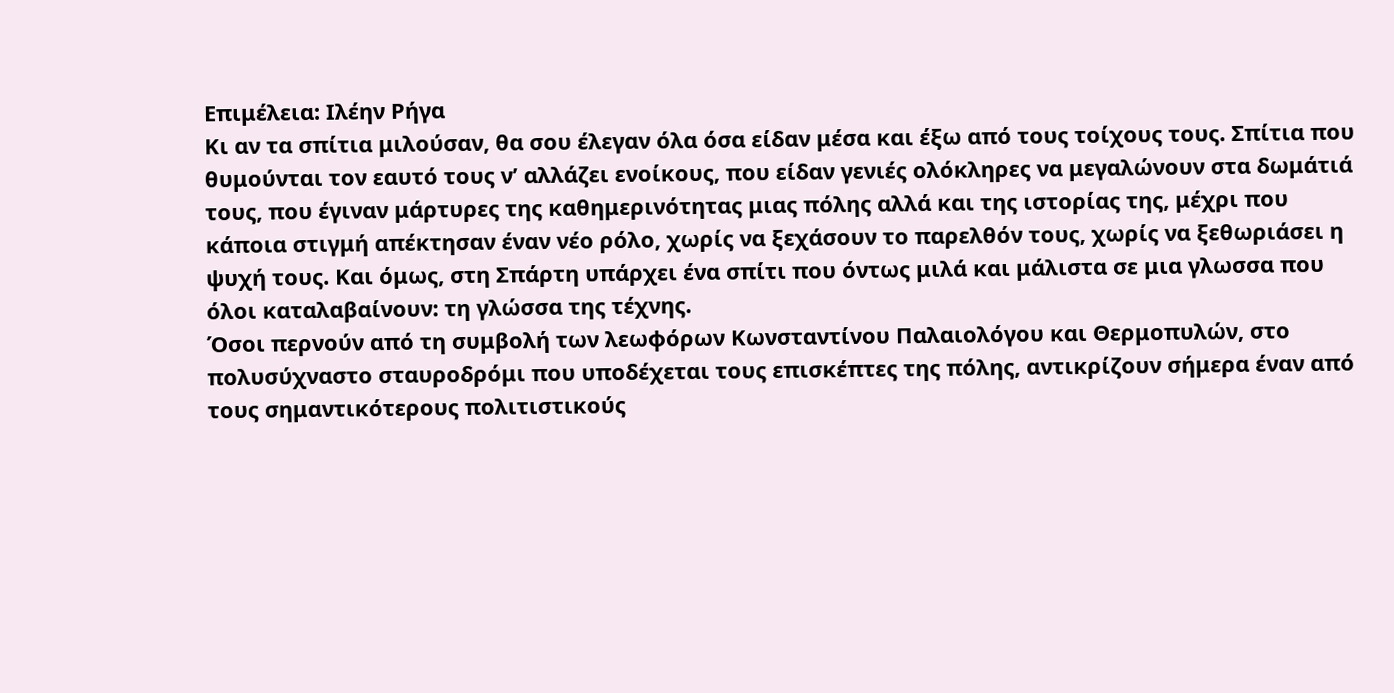Επιμέλεια: Ιλέην Ρήγα
Κι αν τα σπίτια μιλούσαν, θα σου έλεγαν όλα όσα είδαν μέσα και έξω από τους τοίχους τους. Σπίτια που θυμούνται τον εαυτό τους ν’ αλλάζει ενοίκους, που είδαν γενιές ολόκληρες να μεγαλώνουν στα δωμάτιά τους, που έγιναν μάρτυρες της καθημερινότητας μιας πόλης αλλά και της ιστορίας της, μέχρι που κάποια στιγμή απέκτησαν έναν νέο ρόλο, χωρίς να ξεχάσουν το παρελθόν τους, χωρίς να ξεθωριάσει η ψυχή τους. Και όμως, στη Σπάρτη υπάρχει ένα σπίτι που όντως μιλά και μάλιστα σε μια γλωσσα που όλοι καταλαβαίνουν: τη γλώσσα της τέχνης.
Όσοι περνούν από τη συμβολή των λεωφόρων Κωνσταντίνου Παλαιολόγου και Θερμοπυλών, στο πολυσύχναστο σταυροδρόμι που υποδέχεται τους επισκέπτες της πόλης, αντικρίζουν σήμερα έναν από τους σημαντικότερους πολιτιστικούς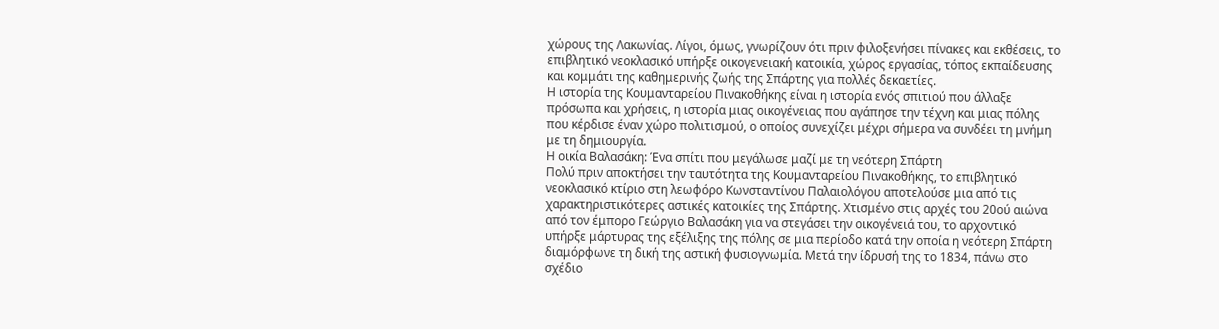χώρους της Λακωνίας. Λίγοι, όμως, γνωρίζουν ότι πριν φιλοξενήσει πίνακες και εκθέσεις, το επιβλητικό νεοκλασικό υπήρξε οικογενειακή κατοικία, χώρος εργασίας, τόπος εκπαίδευσης και κομμάτι της καθημερινής ζωής της Σπάρτης για πολλές δεκαετίες.
Η ιστορία της Κουμανταρείου Πινακοθήκης είναι η ιστορία ενός σπιτιού που άλλαξε πρόσωπα και χρήσεις, η ιστορία μιας οικογένειας που αγάπησε την τέχνη και μιας πόλης που κέρδισε έναν χώρο πολιτισμού, ο οποίος συνεχίζει μέχρι σήμερα να συνδέει τη μνήμη με τη δημιουργία.
Η οικία Βαλασάκη: Ένα σπίτι που μεγάλωσε μαζί με τη νεότερη Σπάρτη
Πολύ πριν αποκτήσει την ταυτότητα της Κουμανταρείου Πινακοθήκης, το επιβλητικό νεοκλασικό κτίριο στη λεωφόρο Κωνσταντίνου Παλαιολόγου αποτελούσε μια από τις χαρακτηριστικότερες αστικές κατοικίες της Σπάρτης. Χτισμένο στις αρχές του 20ού αιώνα από τον έμπορο Γεώργιο Βαλασάκη για να στεγάσει την οικογένειά του, το αρχοντικό υπήρξε μάρτυρας της εξέλιξης της πόλης σε μια περίοδο κατά την οποία η νεότερη Σπάρτη διαμόρφωνε τη δική της αστική φυσιογνωμία. Μετά την ίδρυσή της το 1834, πάνω στο σχέδιο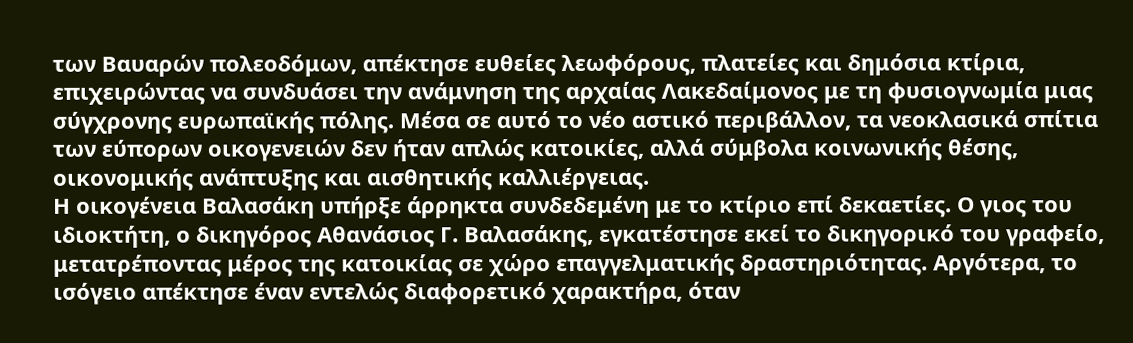των Βαυαρών πολεοδόμων, απέκτησε ευθείες λεωφόρους, πλατείες και δημόσια κτίρια, επιχειρώντας να συνδυάσει την ανάμνηση της αρχαίας Λακεδαίμονος με τη φυσιογνωμία μιας σύγχρονης ευρωπαϊκής πόλης. Μέσα σε αυτό το νέο αστικό περιβάλλον, τα νεοκλασικά σπίτια των εύπορων οικογενειών δεν ήταν απλώς κατοικίες, αλλά σύμβολα κοινωνικής θέσης, οικονομικής ανάπτυξης και αισθητικής καλλιέργειας.
Η οικογένεια Βαλασάκη υπήρξε άρρηκτα συνδεδεμένη με το κτίριο επί δεκαετίες. Ο γιος του ιδιοκτήτη, ο δικηγόρος Αθανάσιος Γ. Βαλασάκης, εγκατέστησε εκεί το δικηγορικό του γραφείο, μετατρέποντας μέρος της κατοικίας σε χώρο επαγγελματικής δραστηριότητας. Αργότερα, το ισόγειο απέκτησε έναν εντελώς διαφορετικό χαρακτήρα, όταν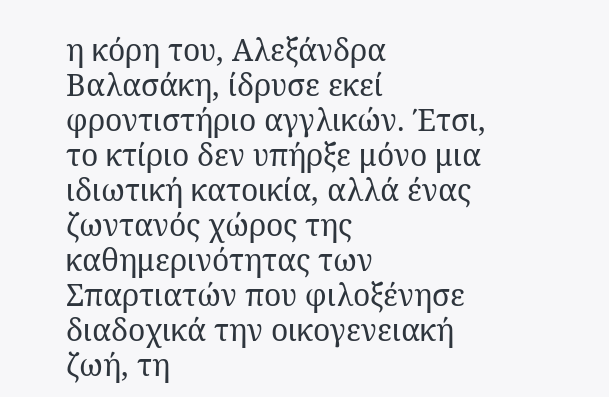η κόρη του, Αλεξάνδρα Βαλασάκη, ίδρυσε εκεί φροντιστήριο αγγλικών. Έτσι, το κτίριο δεν υπήρξε μόνο μια ιδιωτική κατοικία, αλλά ένας ζωντανός χώρος της καθημερινότητας των Σπαρτιατών που φιλοξένησε διαδοχικά την οικογενειακή ζωή, τη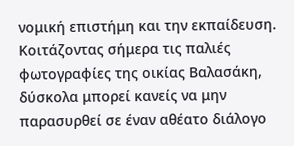νομική επιστήμη και την εκπαίδευση.
Κοιτάζοντας σήμερα τις παλιές φωτογραφίες της οικίας Βαλασάκη, δύσκολα μπορεί κανείς να μην παρασυρθεί σε έναν αθέατο διάλογο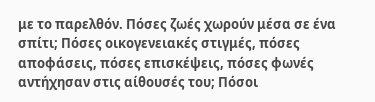με το παρελθόν. Πόσες ζωές χωρούν μέσα σε ένα σπίτι; Πόσες οικογενειακές στιγμές, πόσες αποφάσεις, πόσες επισκέψεις, πόσες φωνές αντήχησαν στις αίθουσές του; Πόσοι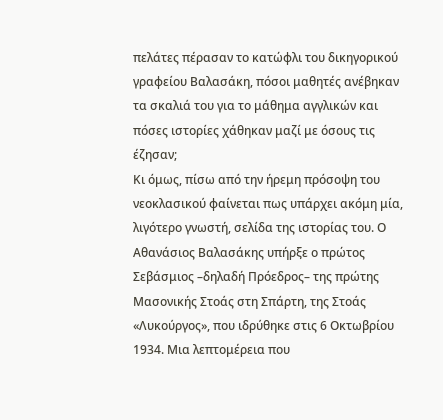πελάτες πέρασαν το κατώφλι του δικηγορικού γραφείου Βαλασάκη, πόσοι μαθητές ανέβηκαν τα σκαλιά του για το μάθημα αγγλικών και πόσες ιστορίες χάθηκαν μαζί με όσους τις έζησαν;
Κι όμως, πίσω από την ήρεμη πρόσοψη του νεοκλασικού φαίνεται πως υπάρχει ακόμη μία, λιγότερο γνωστή, σελίδα της ιστορίας του. Ο Αθανάσιος Βαλασάκης υπήρξε ο πρώτος Σεβάσμιος –δηλαδή Πρόεδρος– της πρώτης Μασονικής Στοάς στη Σπάρτη, της Στοάς «Λυκούργος», που ιδρύθηκε στις 6 Οκτωβρίου 1934. Μια λεπτομέρεια που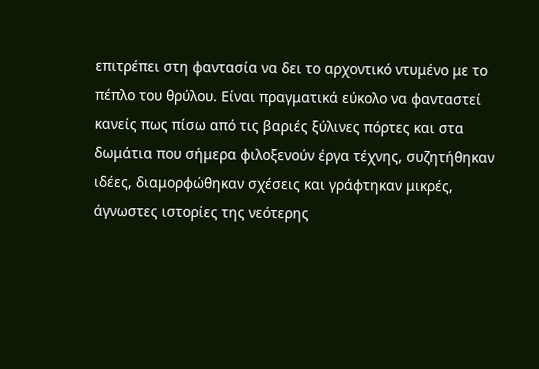επιτρέπει στη φαντασία να δει το αρχοντικό ντυμένο με το πέπλο του θρύλου. Είναι πραγματικά εύκολο να φανταστεί κανείς πως πίσω από τις βαριές ξύλινες πόρτες και στα δωμάτια που σήμερα φιλοξενούν έργα τέχνης, συζητήθηκαν ιδέες, διαμορφώθηκαν σχέσεις και γράφτηκαν μικρές, άγνωστες ιστορίες της νεότερης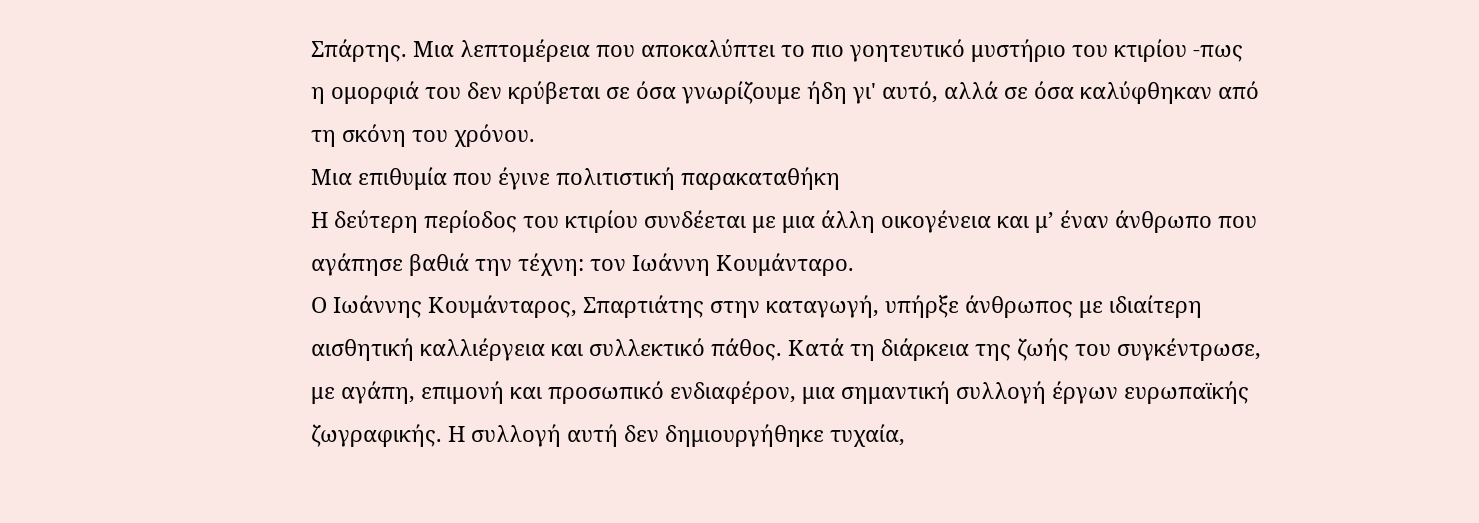Σπάρτης. Μια λεπτομέρεια που αποκαλύπτει το πιο γοητευτικό μυστήριο του κτιρίου -πως η ομορφιά του δεν κρύβεται σε όσα γνωρίζουμε ήδη γι' αυτό, αλλά σε όσα καλύφθηκαν από τη σκόνη του χρόνου.
Μια επιθυμία που έγινε πολιτιστική παρακαταθήκη
Η δεύτερη περίοδος του κτιρίου συνδέεται με μια άλλη οικογένεια και μ’ έναν άνθρωπο που αγάπησε βαθιά την τέχνη: τον Ιωάννη Κουμάνταρο.
Ο Ιωάννης Κουμάνταρος, Σπαρτιάτης στην καταγωγή, υπήρξε άνθρωπος με ιδιαίτερη αισθητική καλλιέργεια και συλλεκτικό πάθος. Κατά τη διάρκεια της ζωής του συγκέντρωσε, με αγάπη, επιμονή και προσωπικό ενδιαφέρον, μια σημαντική συλλογή έργων ευρωπαϊκής ζωγραφικής. Η συλλογή αυτή δεν δημιουργήθηκε τυχαία,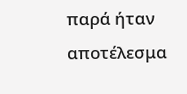παρά ήταν αποτέλεσμα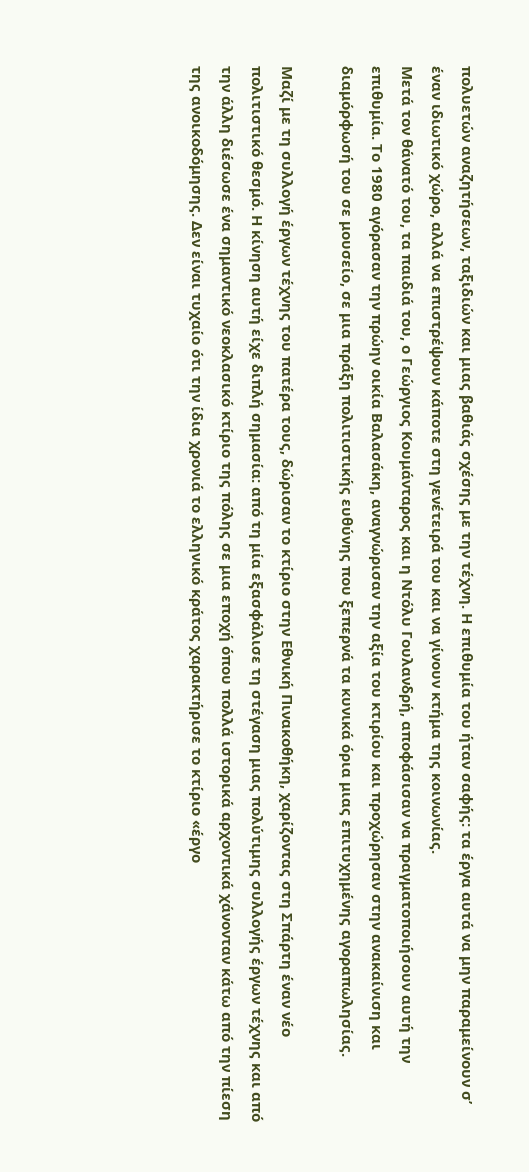πολυετών αναζητήσεων, ταξιδιών και μιας βαθιάς σχέσης με την τέχνη. Η επιθυμία του ήταν σαφής: τα έργα αυτά να μην παραμείνουν σ’ έναν ιδιωτικό χώρο, αλλά να επιστρέψουν κάποτε στη γενέτειρά του και να γίνουν κτήμα της κοινωνίας.
Μετά τον θάνατό του, τα παιδιά του, ο Γεώργιος Κουμάνταρος και η Ντόλυ Γουλανδρή, αποφάσισαν να πραγματοποιήσουν αυτή την επιθυμία. Το 1980 αγόρασαν την πρώην οικία Βαλασάκη, αναγνώρισαν την αξία του κτιρίου και προχώρησαν στην ανακαίνιση και διαμόρφωσή του σε μουσείο, σε μια πράξη πολιτιστικής ευθύνης που ξεπερνά τα κυνικά όρια μιας επιτυχημένης αγοραπωλησίας.

Μαζί με τη συλλογή έργων τέχνης του πατέρα τους, δώρισαν το κτίριο στην Εθνική Πινακοθήκη, χαρίζοντας στη Σπάρτη έναν νέο πολιτιστικό θεσμό. Η κίνηση αυτή είχε διπλή σημασία: από τη μία εξασφάλισε τη στέγαση μιας πολύτιμης συλλογής έργων τέχνης και από την άλλη διέσωσε ένα σημαντικό νεοκλασικό κτίριο της πόλης σε μια εποχή όπου πολλά ιστορικά αρχοντικά χάνονταν κάτω από την πίεση της ανοικοδόμησης. Δεν είναι τυχαίο ότι την ίδια χρονιά το ελληνικό κράτος χαρακτήρισε το κτίριο «έργο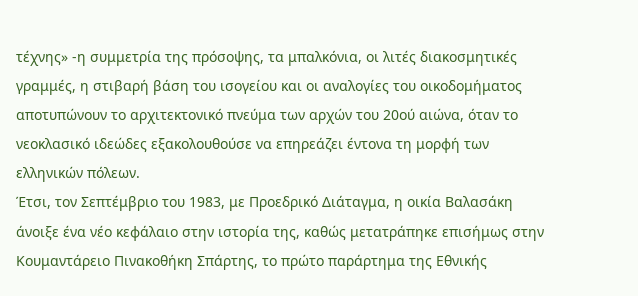τέχνης» -η συμμετρία της πρόσοψης, τα μπαλκόνια, οι λιτές διακοσμητικές γραμμές, η στιβαρή βάση του ισογείου και οι αναλογίες του οικοδομήματος αποτυπώνουν το αρχιτεκτονικό πνεύμα των αρχών του 20ού αιώνα, όταν το νεοκλασικό ιδεώδες εξακολουθούσε να επηρεάζει έντονα τη μορφή των ελληνικών πόλεων.
Έτσι, τον Σεπτέμβριο του 1983, με Προεδρικό Διάταγμα, η οικία Βαλασάκη άνοιξε ένα νέο κεφάλαιο στην ιστορία της, καθώς μετατράπηκε επισήμως στην Κουμαντάρειο Πινακοθήκη Σπάρτης, το πρώτο παράρτημα της Εθνικής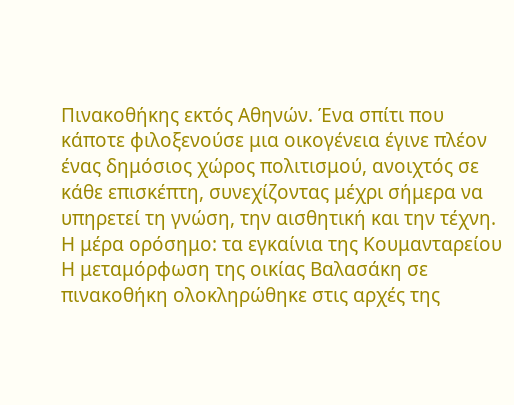Πινακοθήκης εκτός Αθηνών. Ένα σπίτι που κάποτε φιλοξενούσε μια οικογένεια έγινε πλέον ένας δημόσιος χώρος πολιτισμού, ανοιχτός σε κάθε επισκέπτη, συνεχίζοντας μέχρι σήμερα να υπηρετεί τη γνώση, την αισθητική και την τέχνη.
Η μέρα ορόσημο: τα εγκαίνια της Κουμανταρείου
Η μεταμόρφωση της οικίας Βαλασάκη σε πινακοθήκη ολοκληρώθηκε στις αρχές της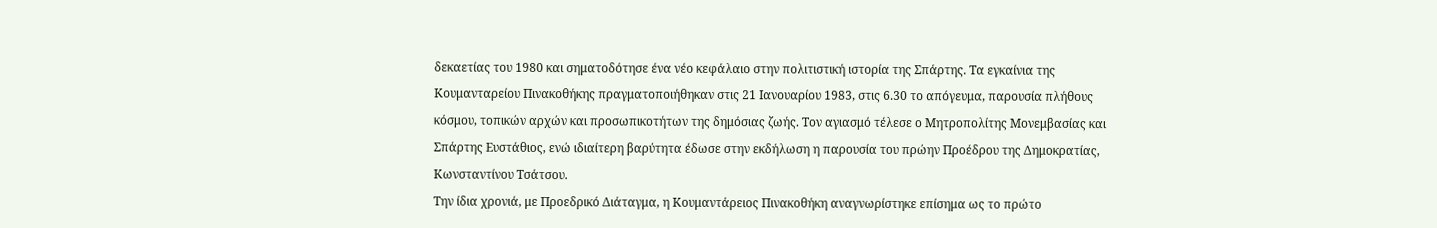δεκαετίας του 1980 και σηματοδότησε ένα νέο κεφάλαιο στην πολιτιστική ιστορία της Σπάρτης. Τα εγκαίνια της Κουμανταρείου Πινακοθήκης πραγματοποιήθηκαν στις 21 Ιανουαρίου 1983, στις 6.30 το απόγευμα, παρουσία πλήθους κόσμου, τοπικών αρχών και προσωπικοτήτων της δημόσιας ζωής. Τον αγιασμό τέλεσε ο Μητροπολίτης Μονεμβασίας και Σπάρτης Ευστάθιος, ενώ ιδιαίτερη βαρύτητα έδωσε στην εκδήλωση η παρουσία του πρώην Προέδρου της Δημοκρατίας, Κωνσταντίνου Τσάτσου.
Την ίδια χρονιά, με Προεδρικό Διάταγμα, η Κουμαντάρειος Πινακοθήκη αναγνωρίστηκε επίσημα ως το πρώτο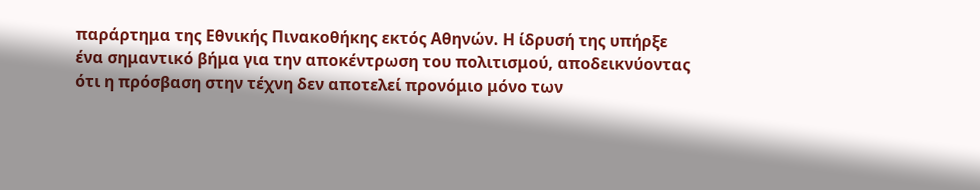παράρτημα της Εθνικής Πινακοθήκης εκτός Αθηνών. Η ίδρυσή της υπήρξε ένα σημαντικό βήμα για την αποκέντρωση του πολιτισμού, αποδεικνύοντας ότι η πρόσβαση στην τέχνη δεν αποτελεί προνόμιο μόνο των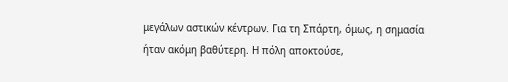μεγάλων αστικών κέντρων. Για τη Σπάρτη, όμως, η σημασία ήταν ακόμη βαθύτερη. Η πόλη αποκτούσε,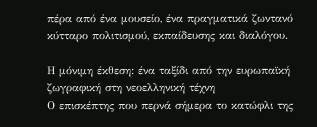πέρα από ένα μουσείο, ένα πραγματικά ζωντανό κύτταρο πολιτισμού, εκπαίδευσης και διαλόγου.

Η μόνιμη έκθεση: ένα ταξίδι από την ευρωπαϊκή ζωγραφική στη νεοελληνική τέχνη
Ο επισκέπτης που περνά σήμερα το κατώφλι της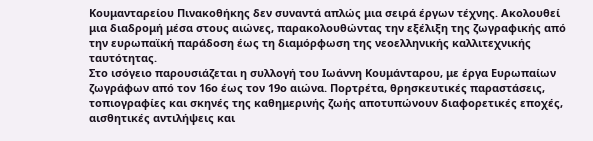Κουμανταρείου Πινακοθήκης δεν συναντά απλώς μια σειρά έργων τέχνης. Ακολουθεί μια διαδρομή μέσα στους αιώνες, παρακολουθώντας την εξέλιξη της ζωγραφικής από την ευρωπαϊκή παράδοση έως τη διαμόρφωση της νεοελληνικής καλλιτεχνικής ταυτότητας.
Στο ισόγειο παρουσιάζεται η συλλογή του Ιωάννη Κουμάνταρου, με έργα Ευρωπαίων ζωγράφων από τον 16ο έως τον 19ο αιώνα. Πορτρέτα, θρησκευτικές παραστάσεις, τοπιογραφίες και σκηνές της καθημερινής ζωής αποτυπώνουν διαφορετικές εποχές, αισθητικές αντιλήψεις και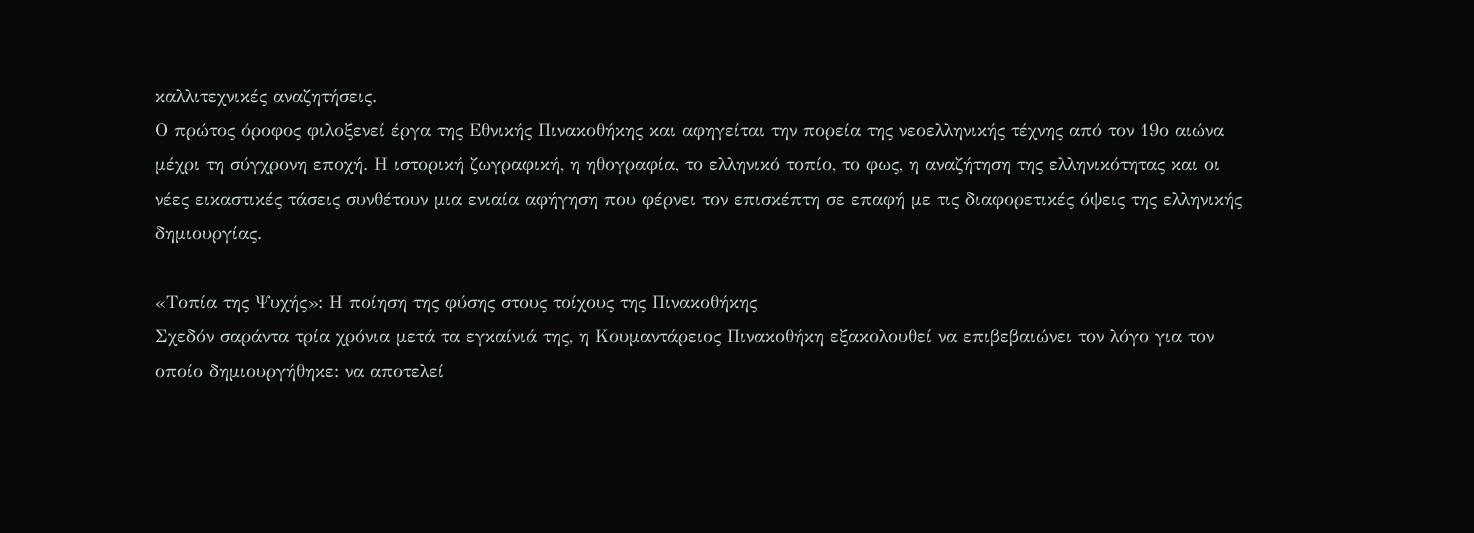καλλιτεχνικές αναζητήσεις.
Ο πρώτος όροφος φιλοξενεί έργα της Εθνικής Πινακοθήκης και αφηγείται την πορεία της νεοελληνικής τέχνης από τον 19ο αιώνα μέχρι τη σύγχρονη εποχή. Η ιστορική ζωγραφική, η ηθογραφία, το ελληνικό τοπίο, το φως, η αναζήτηση της ελληνικότητας και οι νέες εικαστικές τάσεις συνθέτουν μια ενιαία αφήγηση που φέρνει τον επισκέπτη σε επαφή με τις διαφορετικές όψεις της ελληνικής δημιουργίας.

«Τοπία της Ψυχής»: Η ποίηση της φύσης στους τοίχους της Πινακοθήκης
Σχεδόν σαράντα τρία χρόνια μετά τα εγκαίνιά της, η Κουμαντάρειος Πινακοθήκη εξακολουθεί να επιβεβαιώνει τον λόγο για τον οποίο δημιουργήθηκε: να αποτελεί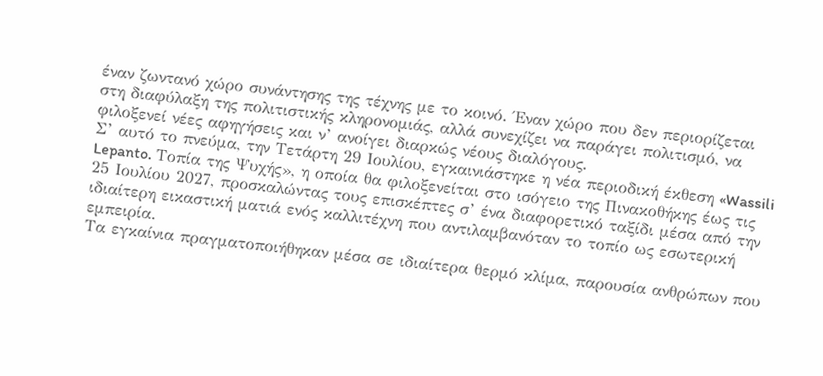έναν ζωντανό χώρο συνάντησης της τέχνης με το κοινό. Έναν χώρο που δεν περιορίζεται στη διαφύλαξη της πολιτιστικής κληρονομιάς, αλλά συνεχίζει να παράγει πολιτισμό, να φιλοξενεί νέες αφηγήσεις και ν’ ανοίγει διαρκώς νέους διαλόγους.
Σ’ αυτό το πνεύμα, την Τετάρτη 29 Ιουλίου, εγκαινιάστηκε η νέα περιοδική έκθεση «Wassili Lepanto. Τοπία της Ψυχής», η οποία θα φιλοξενείται στο ισόγειο της Πινακοθήκης έως τις 25 Ιουλίου 2027, προσκαλώντας τους επισκέπτες σ’ ένα διαφορετικό ταξίδι μέσα από την ιδιαίτερη εικαστική ματιά ενός καλλιτέχνη που αντιλαμβανόταν το τοπίο ως εσωτερική εμπειρία.
Τα εγκαίνια πραγματοποιήθηκαν μέσα σε ιδιαίτερα θερμό κλίμα, παρουσία ανθρώπων που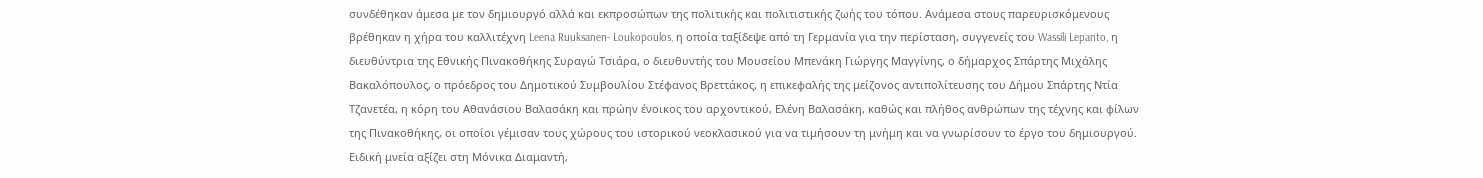συνδέθηκαν άμεσα με τον δημιουργό αλλά και εκπροσώπων της πολιτικής και πολιτιστικής ζωής του τόπου. Ανάμεσα στους παρευρισκόμενους βρέθηκαν η χήρα του καλλιτέχνη Leena Ruuksanen- Loukopoulos, η οποία ταξίδεψε από τη Γερμανία για την περίσταση, συγγενείς του Wassili Lepanto, η διευθύντρια της Εθνικής Πινακοθήκης Συραγώ Τσιάρα, ο διευθυντής του Μουσείου Μπενάκη Γιώργης Μαγγίνης, ο δήμαρχος Σπάρτης Μιχάλης Βακαλόπουλος, ο πρόεδρος του Δημοτικού Συμβουλίου Στέφανος Βρεττάκος, η επικεφαλής της μείζονος αντιπολίτευσης του Δήμου Σπάρτης Ντία Τζανετέα, η κόρη του Αθανάσιου Βαλασάκη και πρώην ένοικος του αρχοντικού, Ελένη Βαλασάκη, καθώς και πλήθος ανθρώπων της τέχνης και φίλων της Πινακοθήκης, οι οποίοι γέμισαν τους χώρους του ιστορικού νεοκλασικού για να τιμήσουν τη μνήμη και να γνωρίσουν το έργο του δημιουργού. Ειδική μνεία αξίζει στη Μόνικα Διαμαντή,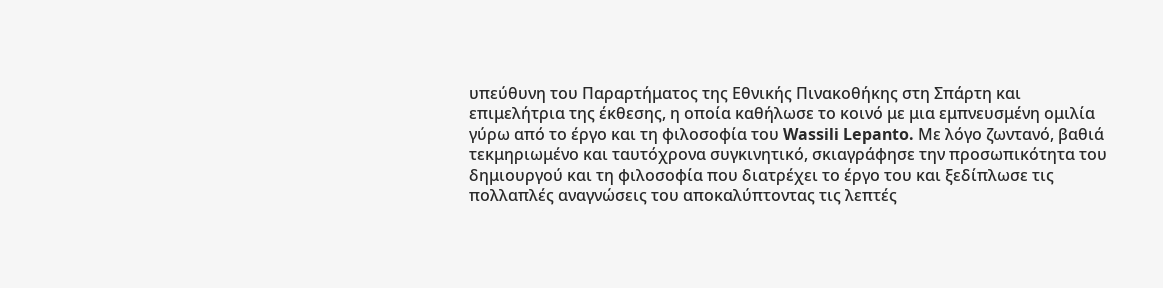υπεύθυνη του Παραρτήματος της Εθνικής Πινακοθήκης στη Σπάρτη και επιμελήτρια της έκθεσης, η οποία καθήλωσε το κοινό με μια εμπνευσμένη ομιλία γύρω από το έργο και τη φιλοσοφία του Wassili Lepanto. Με λόγο ζωντανό, βαθιά τεκμηριωμένο και ταυτόχρονα συγκινητικό, σκιαγράφησε την προσωπικότητα του δημιουργού και τη φιλοσοφία που διατρέχει το έργο του και ξεδίπλωσε τις πολλαπλές αναγνώσεις του αποκαλύπτοντας τις λεπτές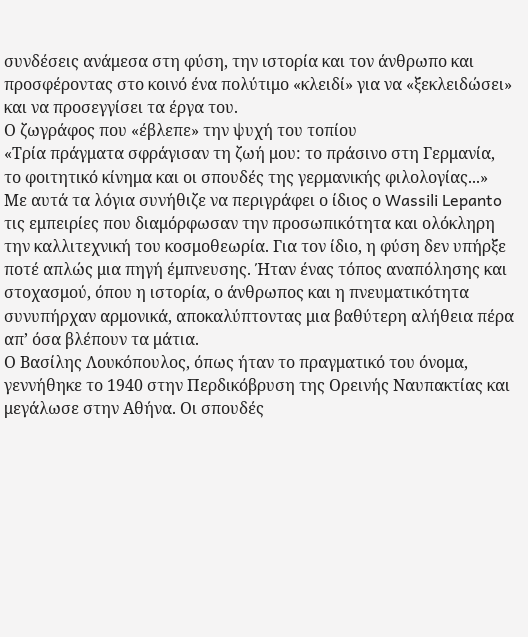συνδέσεις ανάμεσα στη φύση, την ιστορία και τον άνθρωπο και προσφέροντας στο κοινό ένα πολύτιμο «κλειδί» για να «ξεκλειδώσει» και να προσεγγίσει τα έργα του.
Ο ζωγράφος που «έβλεπε» την ψυχή του τοπίου
«Τρία πράγματα σφράγισαν τη ζωή μου: το πράσινο στη Γερμανία,
το φοιτητικό κίνημα και οι σπουδές της γερμανικής φιλολογίας...»
Με αυτά τα λόγια συνήθιζε να περιγράφει ο ίδιος ο Wassili Lepanto τις εμπειρίες που διαμόρφωσαν την προσωπικότητα και ολόκληρη την καλλιτεχνική του κοσμοθεωρία. Για τον ίδιο, η φύση δεν υπήρξε ποτέ απλώς μια πηγή έμπνευσης. Ήταν ένας τόπος αναπόλησης και στοχασμού, όπου η ιστορία, ο άνθρωπος και η πνευματικότητα συνυπήρχαν αρμονικά, αποκαλύπτοντας μια βαθύτερη αλήθεια πέρα απ’ όσα βλέπουν τα μάτια.
Ο Βασίλης Λουκόπουλος, όπως ήταν το πραγματικό του όνομα, γεννήθηκε το 1940 στην Περδικόβρυση της Ορεινής Ναυπακτίας και μεγάλωσε στην Αθήνα. Οι σπουδές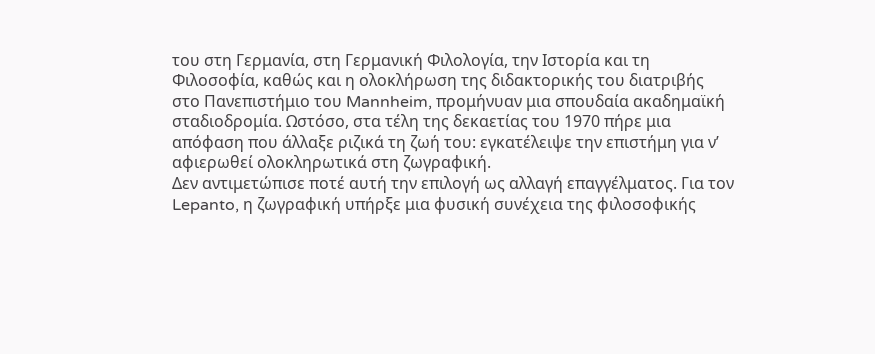του στη Γερμανία, στη Γερμανική Φιλολογία, την Ιστορία και τη Φιλοσοφία, καθώς και η ολοκλήρωση της διδακτορικής του διατριβής στο Πανεπιστήμιο του Mannheim, προμήνυαν μια σπουδαία ακαδημαϊκή σταδιοδρομία. Ωστόσο, στα τέλη της δεκαετίας του 1970 πήρε μια απόφαση που άλλαξε ριζικά τη ζωή του: εγκατέλειψε την επιστήμη για ν’ αφιερωθεί ολοκληρωτικά στη ζωγραφική.
Δεν αντιμετώπισε ποτέ αυτή την επιλογή ως αλλαγή επαγγέλματος. Για τον Lepanto, η ζωγραφική υπήρξε μια φυσική συνέχεια της φιλοσοφικής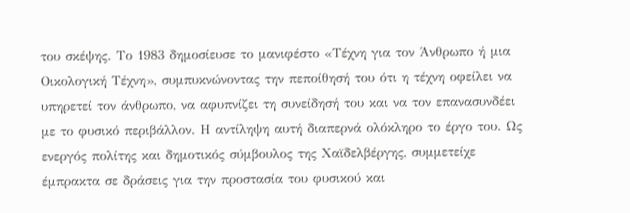του σκέψης. Το 1983 δημοσίευσε το μανιφέστο «Τέχνη για τον Άνθρωπο ή μια Οικολογική Τέχνη», συμπυκνώνοντας την πεποίθησή του ότι η τέχνη οφείλει να υπηρετεί τον άνθρωπο, να αφυπνίζει τη συνείδησή του και να τον επανασυνδέει με το φυσικό περιβάλλον. Η αντίληψη αυτή διαπερνά ολόκληρο το έργο του. Ως ενεργός πολίτης και δημοτικός σύμβουλος της Χαϊδελβέργης, συμμετείχε έμπρακτα σε δράσεις για την προστασία του φυσικού και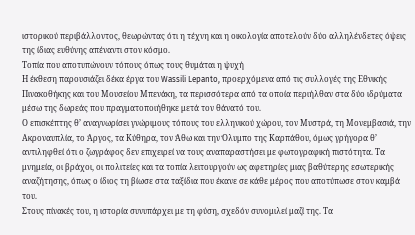ιστορικού περιβάλλοντος, θεωρώντας ότι η τέχνη και η οικολογία αποτελούν δύο αλληλένδετες όψεις της ίδιας ευθύνης απέναντι στον κόσμο.
Τοπία που αποτυπώνουν τόπους όπως τους θυμάται η ψυχή
Η έκθεση παρουσιάζει δέκα έργα του Wassili Lepanto, προερχόμενα από τις συλλογές της Εθνικής Πινακοθήκης και του Μουσείου Μπενάκη, τα περισσότερα από τα οποία περιήλθαν στα δύο ιδρύματα μέσω της δωρεάς που πραγματοποιήθηκε μετά τον θάνατό του.
Ο επισκέπτης θ’ αναγνωρίσει γνώριμους τόπους του ελληνικού χώρου, τον Μυστρά, τη Μονεμβασιά, την Ακροναυπλία, το Άργος, τα Κύθηρα, τον Άθω και την Όλυμπο της Καρπάθου, όμως γρήγορα θ’ αντιληφθεί ότι ο ζωγράφος δεν επιχειρεί να τους αναπαραστήσει με φωτογραφική πιστότητα. Τα μνημεία, οι βράχοι, οι πολιτείες και τα τοπία λειτουργούν ως αφετηρίες μιας βαθύτερης εσωτερικής αναζήτησης, όπως ο ίδιος τη βίωσε στα ταξίδια που έκανε σε κάθε μέρος που αποτύπωσε στον καμβά του.
Στους πίνακές του, η ιστορία συνυπάρχει με τη φύση, σχεδόν συνομιλεί μαζί της. Τα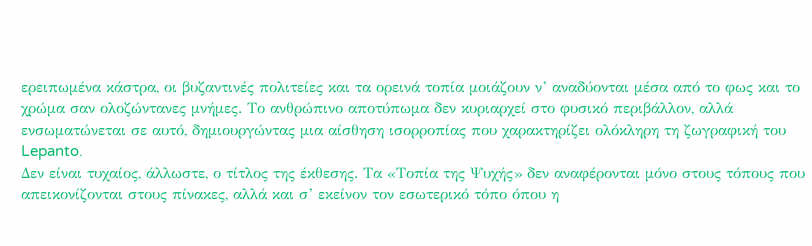ερειπωμένα κάστρα, οι βυζαντινές πολιτείες και τα ορεινά τοπία μοιάζουν ν’ αναδύονται μέσα από το φως και το χρώμα σαν ολοζώντανες μνήμες. Το ανθρώπινο αποτύπωμα δεν κυριαρχεί στο φυσικό περιβάλλον, αλλά ενσωματώνεται σε αυτό, δημιουργώντας μια αίσθηση ισορροπίας που χαρακτηρίζει ολόκληρη τη ζωγραφική του Lepanto.
Δεν είναι τυχαίος, άλλωστε, ο τίτλος της έκθεσης. Τα «Τοπία της Ψυχής» δεν αναφέρονται μόνο στους τόπους που απεικονίζονται στους πίνακες, αλλά και σ’ εκείνον τον εσωτερικό τόπο όπου η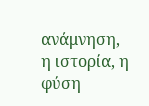ανάμνηση, η ιστορία, η φύση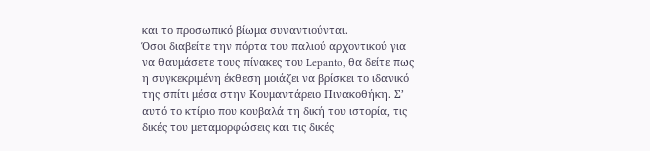και το προσωπικό βίωμα συναντιούνται.
Όσοι διαβείτε την πόρτα του παλιού αρχοντικού για να θαυμάσετε τους πίνακες του Lepanto, θα δείτε πως η συγκεκριμένη έκθεση μοιάζει να βρίσκει το ιδανικό της σπίτι μέσα στην Κουμαντάρειο Πινακοθήκη. Σ’ αυτό το κτίριο που κουβαλά τη δική του ιστορία, τις δικές του μεταμορφώσεις και τις δικές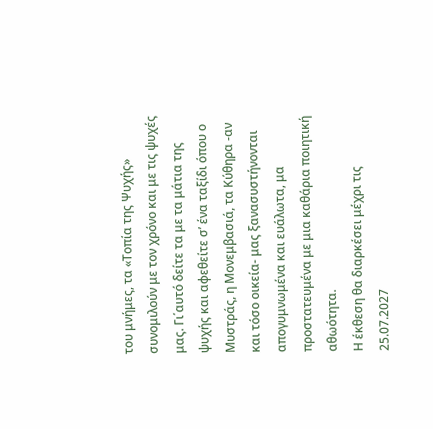του μνήμες, τα «Τοπία της Ψυχής» συνομιλούν με τον χρόνο και με τις ψυχές μας. Γι΄αυτό δείτε τα με τα μάτια της ψυχής και αφεθείτε σ’ ένα ταξίδι όπου ο Μυστράς, η Μονεμβασιά, τα Κύθηρα -αν και τόσο οικεία- μας ξανασυστήνονται απογυμνωμένα και ευάλωτα, μα προστατευμένα με μια καθάρια ποιητική αθωότητα.
Η έκθεση θα διαρκέσει μέχρι τις 25.07.2027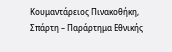Κουμαντάρειος Πινακοθήκη, Σπάρτη – Παράρτημα Εθνικής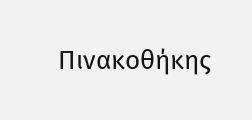Πινακοθήκης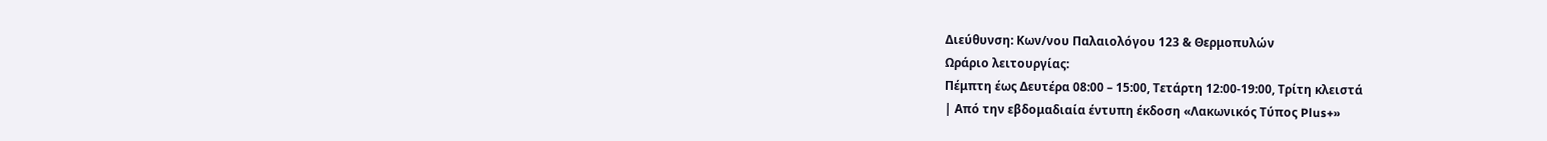Διεύθυνση: Κων/νου Παλαιολόγου 123 & Θερμοπυλών
Ωράριο λειτουργίας:
Πέμπτη έως Δευτέρα 08:00 – 15:00, Τετάρτη 12:00-19:00, Τρίτη κλειστά
| Από την εβδομαδιαία έντυπη έκδοση «Λακωνικός Τύπος Plus+»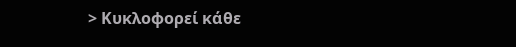> Κυκλοφορεί κάθε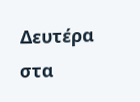Δευτέρα στα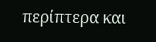περίπτερα και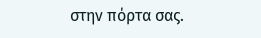στην πόρτα σας.